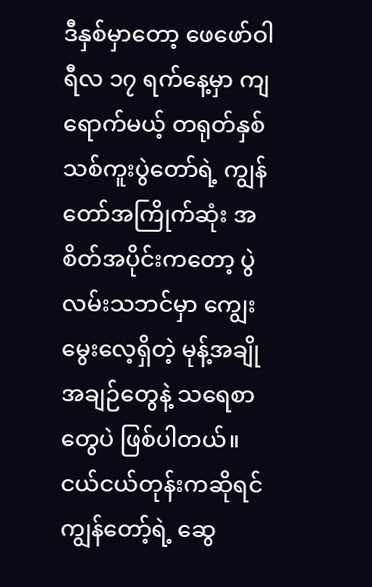ဒီနှစ်မှာတော့ ဖေဖော်ဝါရီလ ၁၇ ရက်နေ့မှာ ကျရောက်မယ့် တရုတ်နှစ်သစ်ကူးပွဲတော်ရဲ့ ကျွန်တော်အကြိုက်ဆုံး အစိတ်အပိုင်းကတော့ ပွဲလမ်းသဘင်မှာ ကျွေးမွေးလေ့ရှိတဲ့ မုန့်အချိုအချဉ်တွေနဲ့ သရေစာတွေပဲ ဖြစ်ပါတယ်။ ငယ်ငယ်တုန်းကဆိုရင် ကျွန်တော့်ရဲ့ ဆွေ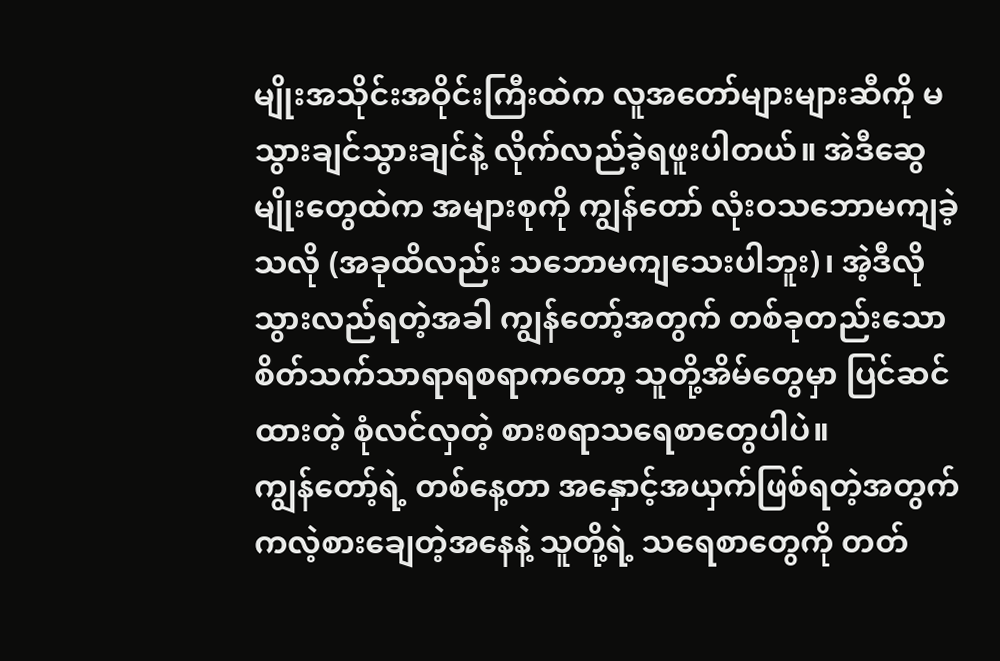မျိုးအသိုင်းအဝိုင်းကြီးထဲက လူအတော်များများဆီကို မသွားချင်သွားချင်နဲ့ လိုက်လည်ခဲ့ရဖူးပါတယ်။ အဲဒီဆွေမျိုးတွေထဲက အများစုကို ကျွန်တော် လုံးဝသဘောမကျခဲ့သလို (အခုထိလည်း သဘောမကျသေးပါဘူး)၊ အဲ့ဒီလို သွားလည်ရတဲ့အခါ ကျွန်တော့်အတွက် တစ်ခုတည်းသော စိတ်သက်သာရာရစရာကတော့ သူတို့အိမ်တွေမှာ ပြင်ဆင်ထားတဲ့ စုံလင်လှတဲ့ စားစရာသရေစာတွေပါပဲ။
ကျွန်တော့်ရဲ့ တစ်နေ့တာ အနှောင့်အယှက်ဖြစ်ရတဲ့အတွက် ကလဲ့စားချေတဲ့အနေနဲ့ သူတို့ရဲ့ သရေစာတွေကို တတ်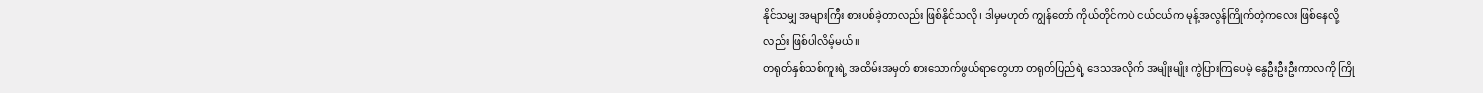နိုင်သမျှ အများကြီး စားပစ်ခဲ့တာလည်း ဖြစ်နိုင်သလို၊ ဒါမှမဟုတ် ကျွန်တော် ကိုယ်တိုင်ကပဲ ငယ်ငယ်က မုန့်အလွန်ကြိုက်တဲ့ကလေး ဖြစ်နေလို့လည်း ဖြစ်ပါလိမ့်မယ်။
တရုတ်နှစ်သစ်ကူးရဲ့ အထိမ်းအမှတ် စားသောက်ဖွယ်ရာတွေဟာ တရုတ်ပြည်ရဲ့ ဒေသအလိုက် အမျိုးမျိုး ကွဲပြားကြပေမဲ့ နွေဦးဦးဦးကာလကို ကြို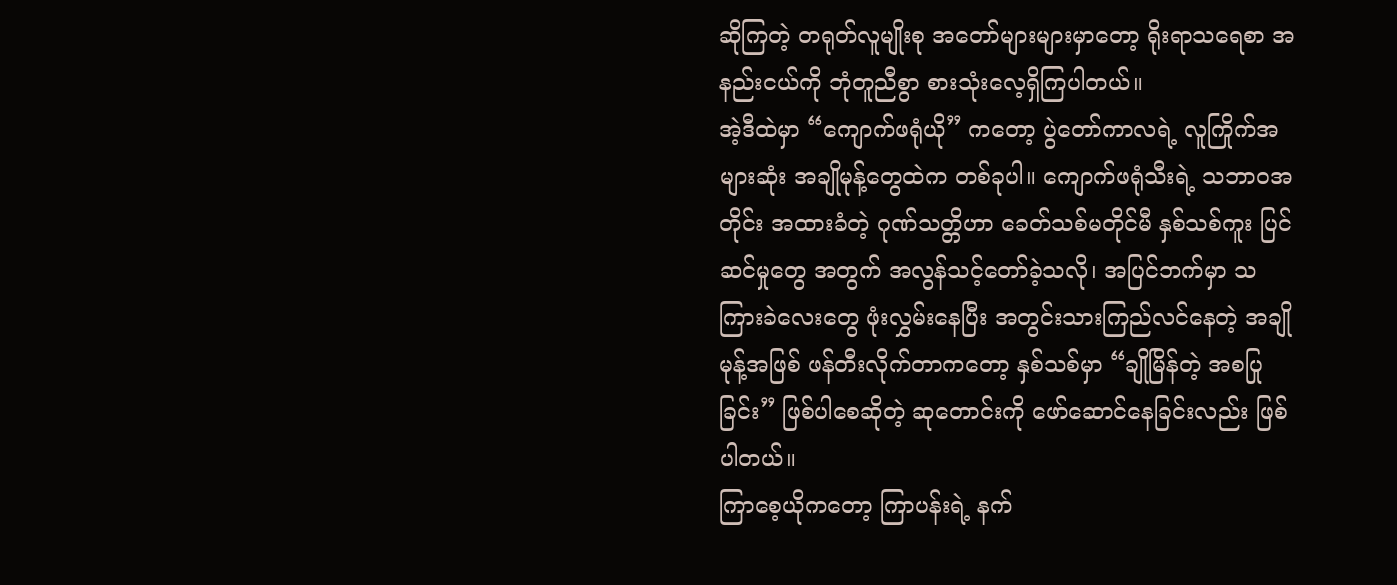ဆိုကြတဲ့ တရုတ်လူမျိုးစု အတော်များများမှာတော့ ရိုးရာသရေစာ အနည်းငယ်ကို ဘုံတူညီစွာ စားသုံးလေ့ရှိကြပါတယ်။
အဲ့ဒီထဲမှာ “ကျောက်ဖရုံယို” ကတော့ ပွဲတော်ကာလရဲ့ လူကြိုက်အများဆုံး အချိုမုန့်တွေထဲက တစ်ခုပါ။ ကျောက်ဖရုံသီးရဲ့ သဘာဝအတိုင်း အထားခံတဲ့ ဂုဏ်သတ္တိဟာ ခေတ်သစ်မတိုင်မီ နှစ်သစ်ကူး ပြင်ဆင်မှုတွေ အတွက် အလွန်သင့်တော်ခဲ့သလို၊ အပြင်ဘက်မှာ သကြားခဲလေးတွေ ဖုံးလွှမ်းနေပြီး အတွင်းသားကြည်လင်နေတဲ့ အချိုမုန့်အဖြစ် ဖန်တီးလိုက်တာကတော့ နှစ်သစ်မှာ “ချိုမြိန်တဲ့ အစပြုခြင်း” ဖြစ်ပါစေဆိုတဲ့ ဆုတောင်းကို ဖော်ဆောင်နေခြင်းလည်း ဖြစ်ပါတယ်။
ကြာစေ့ယိုကတော့ ကြာပန်းရဲ့ နက်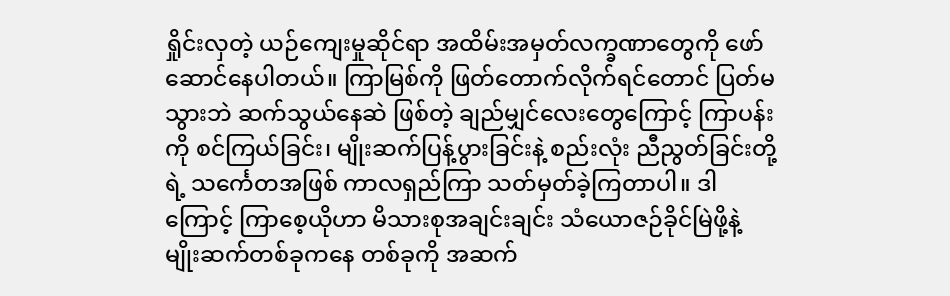ရှိုင်းလှတဲ့ ယဉ်ကျေးမှုဆိုင်ရာ အထိမ်းအမှတ်လက္ခဏာတွေကို ဖော်ဆောင်နေပါတယ်။ ကြာမြစ်ကို ဖြတ်တောက်လိုက်ရင်တောင် ပြတ်မသွားဘဲ ဆက်သွယ်နေဆဲ ဖြစ်တဲ့ ချည်မျှင်လေးတွေကြောင့် ကြာပန်းကို စင်ကြယ်ခြင်း၊ မျိုးဆက်ပြန့်ပွားခြင်းနဲ့ စည်းလုံး ညီညွတ်ခြင်းတို့ရဲ့ သင်္ကေတအဖြစ် ကာလရှည်ကြာ သတ်မှတ်ခဲ့ကြတာပါ။ ဒါကြောင့် ကြာစေ့ယိုဟာ မိသားစုအချင်းချင်း သံယောဇဉ်ခိုင်မြဲဖို့နဲ့ မျိုးဆက်တစ်ခုကနေ တစ်ခုကို အဆက်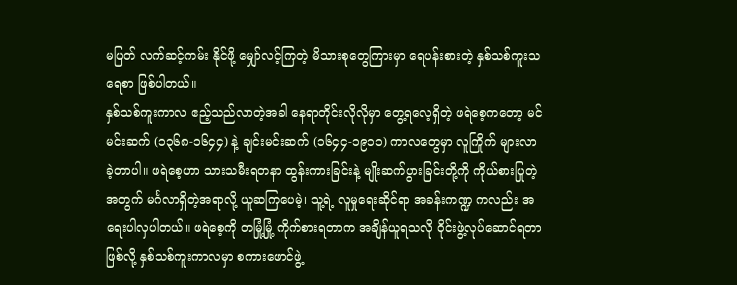မပြတ် လက်ဆင့်ကမ်း နိုင်ဖို့ မျှော်လင့်ကြတဲ့ မိသားစုတွေကြားမှာ ရေပန်းစားတဲ့ နှစ်သစ်ကူးသရေစာ ဖြစ်ပါတယ်။
နှစ်သစ်ကူးကာလ ဧည့်သည်လာတဲ့အခါ နေရာတိုင်းလိုလိုမှာ တွေ့ရလေ့ရှိတဲ့ ဖရဲစေ့ကတော့ မင်မင်းဆက် (၁၃၆၈-၁၆၄၄) နဲ့ ချင်းမင်းဆက် (၁၆၄၄-၁၉၁၁) ကာလတွေမှာ လူကြိုက် များလာခဲ့တာပါ။ ဖရဲစေ့ဟာ သားသမီးရတနာ ထွန်းကားခြင်းနဲ့ မျိုးဆက်ပွားခြင်းတို့ကို ကိုယ်စားပြုတဲ့အတွက် မင်္ဂလာရှိတဲ့အရာလို့ ယူဆကြပေမဲ့၊ သူ့ရဲ့ လူမှုရေးဆိုင်ရာ အခန်းကဏ္ဍ ကလည်း အရေးပါလှပါတယ်။ ဖရဲစေ့ကို တမြုံ့မြုံ့ ကိုက်စားရတာက အချိန်ယူရသလို ဝိုင်းဖွဲ့လုပ်ဆောင်ရတာဖြစ်လို့ နှစ်သစ်ကူးကာလမှာ စကားဖောင်ဖွဲ့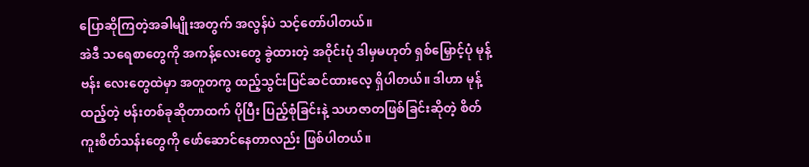ပြောဆိုကြတဲ့အခါမျိုးအတွက် အလွန်ပဲ သင့်တော်ပါတယ်။
အဲဒီ သရေစာတွေကို အကန့်လေးတွေ ခွဲထားတဲ့ အဝိုင်းပုံ ဒါမှမဟုတ် ရှစ်မြှောင့်ပုံ မုန့်ဗန်း လေးတွေထဲမှာ အတူတကွ ထည့်သွင်းပြင်ဆင်ထားလေ့ ရှိပါတယ်။ ဒါဟာ မုန့်ထည့်တဲ့ ဗန်းတစ်ခုဆိုတာထက် ပိုပြီး ပြည့်စုံခြင်းနဲ့ သဟဇာတဖြစ်ခြင်းဆိုတဲ့ စိတ်ကူးစိတ်သန်းတွေကို ဖော်ဆောင်နေတာလည်း ဖြစ်ပါတယ်။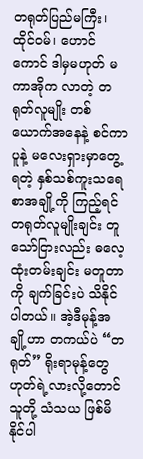တရုတ်ပြည်မကြီး၊ ထိုင်ဝမ်၊ ဟောင်ကောင် ဒါမှမဟုတ် မကာအိုက လာတဲ့ တရုတ်လူမျိုး တစ်ယောက်အနေနဲ့ စင်ကာပူနဲ့ မလေးရှားမှာတွေ့ရတဲ့ နှစ်သစ်ကူးသရေစာအချို့ကို ကြည့်ရင် တရုတ်လူမျိုးချင်း တူသော်ငြားလည်း ဓလေ့ထုံးတမ်းချင်း မတူတာကို ချက်ခြင်းပဲ သိနိုင်ပါတယ်။ အဲ့ဒီမုန့်အချို့ဟာ တကယ်ပဲ “တရုတ်” ရိုးရာမုန့်တွေ ဟုတ်ရဲ့လားလို့တောင် သူတို့ သံသယ ဖြစ်မိနိုင်ပါ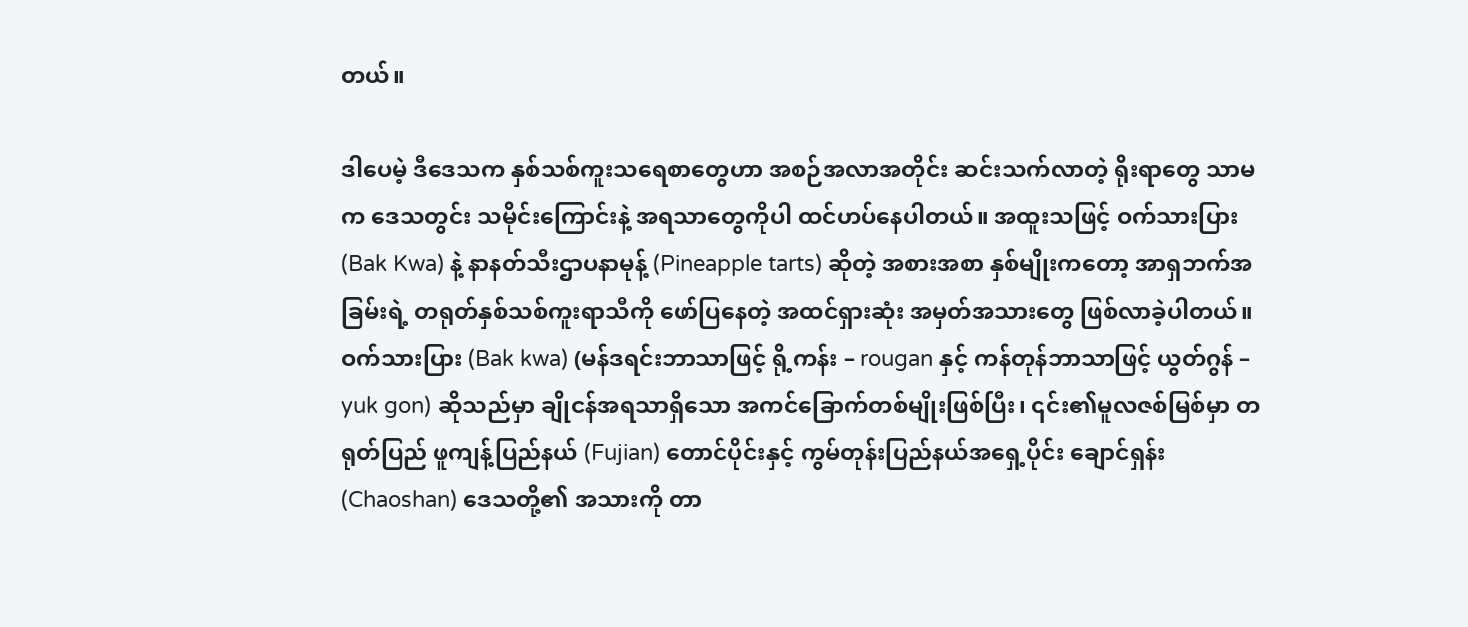တယ်။

ဒါပေမဲ့ ဒီဒေသက နှစ်သစ်ကူးသရေစာတွေဟာ အစဉ်အလာအတိုင်း ဆင်းသက်လာတဲ့ ရိုးရာတွေ သာမက ဒေသတွင်း သမိုင်းကြောင်းနဲ့ အရသာတွေကိုပါ ထင်ဟပ်နေပါတယ်။ အထူးသဖြင့် ဝက်သားပြား (Bak Kwa) နဲ့ နာနတ်သီးဌာပနာမုန့် (Pineapple tarts) ဆိုတဲ့ အစားအစာ နှစ်မျိုးကတော့ အာရှဘက်အခြမ်းရဲ့ တရုတ်နှစ်သစ်ကူးရာသီကို ဖော်ပြနေတဲ့ အထင်ရှားဆုံး အမှတ်အသားတွေ ဖြစ်လာခဲ့ပါတယ်။
ဝက်သားပြား (Bak kwa) (မန်ဒရင်းဘာသာဖြင့် ရို့ကန်း – rougan နှင့် ကန်တုန်ဘာသာဖြင့် ယွတ်ဂွန် – yuk gon) ဆိုသည်မှာ ချိုငန်အရသာရှိသော အကင်ခြောက်တစ်မျိုးဖြစ်ပြီး၊ ၎င်း၏မူလဇစ်မြစ်မှာ တရုတ်ပြည် ဖူကျန့်ပြည်နယ် (Fujian) တောင်ပိုင်းနှင့် ကွမ်တုန်းပြည်နယ်အရှေ့ပိုင်း ချောင်ရှန်း (Chaoshan) ဒေသတို့၏ အသားကို တာ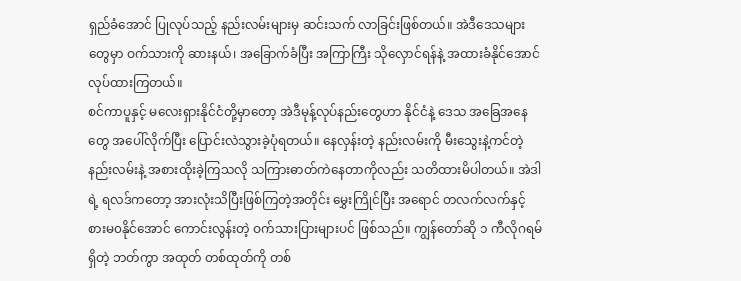ရှည်ခံအောင် ပြုလုပ်သည့် နည်းလမ်းများမှ ဆင်းသက် လာခြင်းဖြစ်တယ်။ အဲဒီဒေသများတွေမှာ ဝက်သားကို ဆားနယ်၊ အခြောက်ခံပြီး အကြာကြီး သိုလှောင်ရန်နဲ့ အထားခံနိုင်အောင် လုပ်ထားကြတယ်။
စင်ကာပူနှင့် မလေးရှားနိုင်ငံတို့မှာတော့ အဲဒီမုန့်လုပ်နည်းတွေဟာ နိုင်ငံနဲ့ ဒေသ အခြေအနေတွေ အပေါ်လိုက်ပြီး ပြောင်းလဲသွားခဲ့ပုံရတယ်။ နေလှန်းတဲ့ နည်းလမ်းကို မီးသွေးနဲ့ကင်တဲ့ နည်းလမ်းနဲ့ အစားထိုးခဲ့ကြသလို သကြားဓာတ်ကဲနေတာကိုလည်း သတိထားမိပါတယ်။ အဲဒါရဲ့ ရလဒ်ကတော့ အားလုံးသိပြီးဖြစ်ကြတဲ့အတိုင်း မွှေးကြိုင်ပြီး အရောင် တလက်လက်နှင့် စားမ၀နိုင်အောင် ကောင်းလွန်းတဲ့ ဝက်သားပြားများပင် ဖြစ်သည်။ ကျွန်တော်ဆို ၁ ကီလိုဂရမ် ရှိတဲ့ ဘတ်ကွာ အထုတ် တစ်ထုတ်ကို တစ်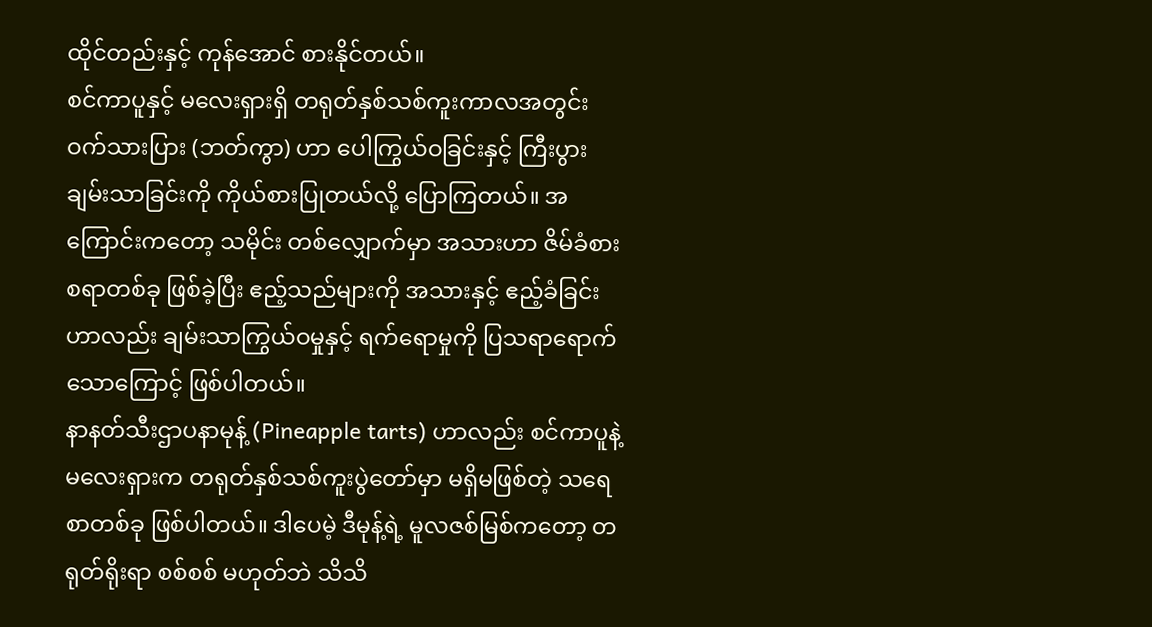ထိုင်တည်းနှင့် ကုန်အောင် စားနိုင်တယ်။
စင်ကာပူနှင့် မလေးရှားရှိ တရုတ်နှစ်သစ်ကူးကာလအတွင်း ဝက်သားပြား (ဘတ်ကွာ) ဟာ ပေါကြွယ်ဝခြင်းနှင့် ကြီးပွားချမ်းသာခြင်းကို ကိုယ်စားပြုတယ်လို့ ပြောကြတယ်။ အကြောင်းကတော့ သမိုင်း တစ်လျှောက်မှာ အသားဟာ ဇိမ်ခံစားစရာတစ်ခု ဖြစ်ခဲ့ပြီး ဧည့်သည်များကို အသားနှင့် ဧည့်ခံခြင်းဟာလည်း ချမ်းသာကြွယ်ဝမှုနှင့် ရက်ရောမှုကို ပြသရာရောက်သောကြောင့် ဖြစ်ပါတယ်။
နာနတ်သီးဌာပနာမုန့် (Pineapple tarts) ဟာလည်း စင်ကာပူနဲ့ မလေးရှားက တရုတ်နှစ်သစ်ကူးပွဲတော်မှာ မရှိမဖြစ်တဲ့ သရေစာတစ်ခု ဖြစ်ပါတယ်။ ဒါပေမဲ့ ဒီမုန့်ရဲ့ မူလဇစ်မြစ်ကတော့ တရုတ်ရိုးရာ စစ်စစ် မဟုတ်ဘဲ သိသိ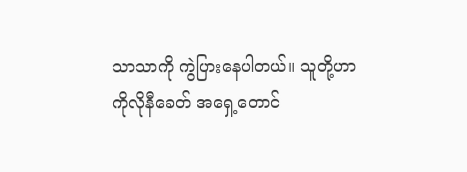သာသာကို ကွဲပြားနေပါတယ်။ သူတို့ဟာ ကိုလိုနီခေတ် အရှေ့တောင်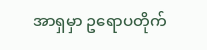အာရှမှာ ဥရောပတိုက်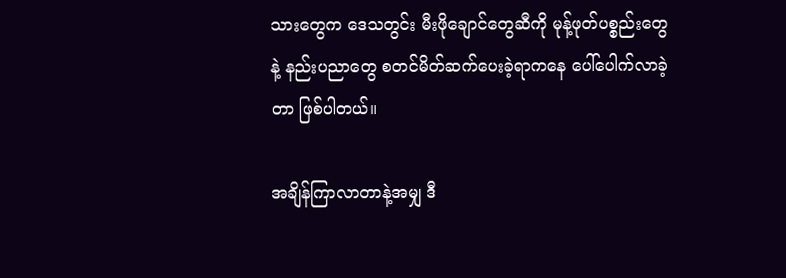သားတွေက ဒေသတွင်း မီးဖိုချောင်တွေဆီကို မုန့်ဖုတ်ပစ္စည်းတွေနဲ့ နည်းပညာတွေ စတင်မိတ်ဆက်ပေးခဲ့ရာကနေ ပေါ်ပေါက်လာခဲ့တာ ဖြစ်ပါတယ်။

အချိန်ကြာလာတာနဲ့အမျှ ဒီ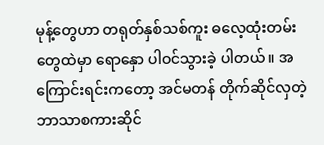မုန့်တွေဟာ တရုတ်နှစ်သစ်ကူး ဓလေ့ထုံးတမ်းတွေထဲမှာ ရောနှော ပါဝင်သွားခဲ့ ပါတယ်။ အကြောင်းရင်းကတော့ အင်မတန် တိုက်ဆိုင်လှတဲ့ ဘာသာစကားဆိုင်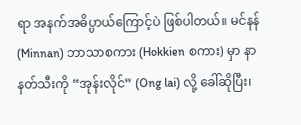ရာ အနက်အဓိပ္ပာယ်ကြောင့်ပဲ ဖြစ်ပါတယ်။ မင်နန် (Minnan) ဘာသာစကား (Hokkien စကား) မှာ နာနတ်သီးကို “အုန်းလိုင်” (Ong lai) လို့ ခေါ်ဆိုပြီး၊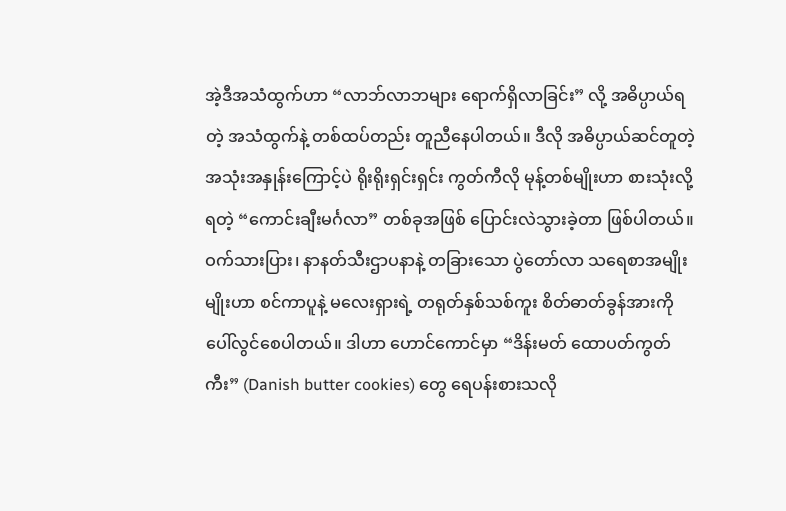အဲ့ဒီအသံထွက်ဟာ “လာဘ်လာဘများ ရောက်ရှိလာခြင်း” လို့ အဓိပ္ပာယ်ရတဲ့ အသံထွက်နဲ့ တစ်ထပ်တည်း တူညီနေပါတယ်။ ဒီလို အဓိပ္ပာယ်ဆင်တူတဲ့ အသုံးအနှုန်းကြောင့်ပဲ ရိုးရိုးရှင်းရှင်း ကွတ်ကီလို မုန့်တစ်မျိုးဟာ စားသုံးလို့ရတဲ့ “ကောင်းချီးမင်္ဂလာ” တစ်ခုအဖြစ် ပြောင်းလဲသွားခဲ့တာ ဖြစ်ပါတယ်။
ဝက်သားပြား၊ နာနတ်သီးဌာပနာနဲ့ တခြားသော ပွဲတော်လာ သရေစာအမျိုးမျိုးဟာ စင်ကာပူနဲ့ မလေးရှားရဲ့ တရုတ်နှစ်သစ်ကူး စိတ်ဓာတ်ခွန်အားကို ပေါ်လွင်စေပါတယ်။ ဒါဟာ ဟောင်ကောင်မှာ “ဒိန်းမတ် ထောပတ်ကွတ်ကီး” (Danish butter cookies) တွေ ရေပန်းစားသလို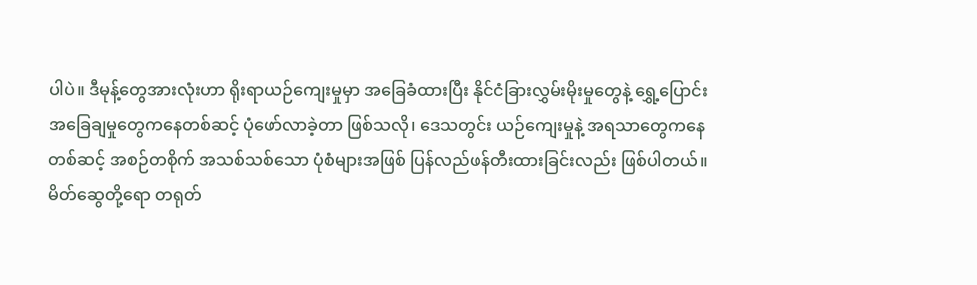ပါပဲ။ ဒီမုန့်တွေအားလုံးဟာ ရိုးရာယဉ်ကျေးမှုမှာ အခြေခံထားပြီး နိုင်ငံခြားလွှမ်းမိုးမှုတွေနဲ့ ရွှေ့ပြောင်းအခြေချမှုတွေကနေတစ်ဆင့် ပုံဖော်လာခဲ့တာ ဖြစ်သလို၊ ဒေသတွင်း ယဉ်ကျေးမှုနဲ့ အရသာတွေကနေတစ်ဆင့် အစဉ်တစိုက် အသစ်သစ်သော ပုံစံများအဖြစ် ပြန်လည်ဖန်တီးထားခြင်းလည်း ဖြစ်ပါတယ်။
မိတ်ဆွေတို့ရော တရုတ်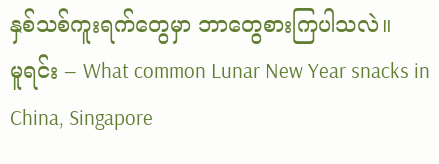နှစ်သစ်ကူးရက်တွေမှာ ဘာတွေစားကြပါသလဲ။
မူရင်း – What common Lunar New Year snacks in China, Singapore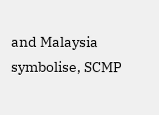and Malaysia symbolise, SCMP